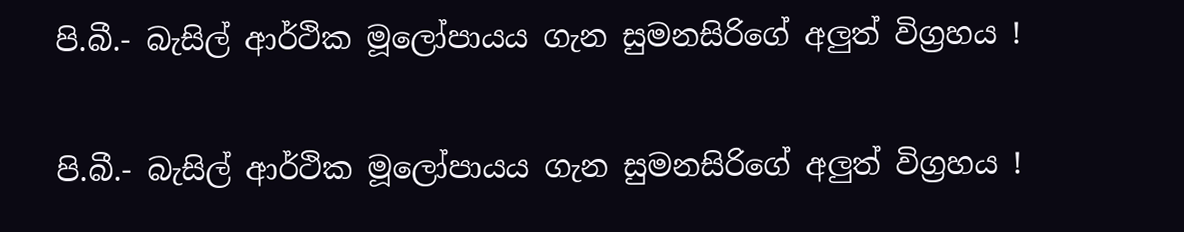පි.බී.- බැසිල් ආර්ථික මූලෝපායය ගැන සුමනසිරිගේ අලුත් විග්‍රහය !

පි.බී.- බැසිල් ආර්ථික මූලෝපායය ගැන සුමනසිරිගේ අලුත් විග්‍රහය !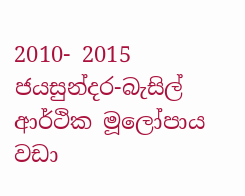2010- 2015 ජයසුන්දර-බැසිල් ආර්ථික මූලෝපාය වඩා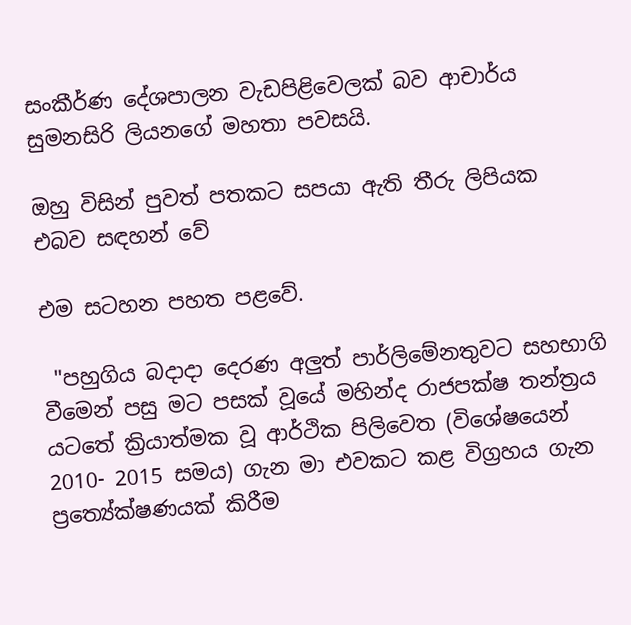සංකීර්ණ දේශපාලන වැඩපිළිවෙලක් බව ආචාර්ය සුමනසිරි ලියනගේ මහතා පවසයි.

ඔහු විසින් පුවත් පතකට සපයා ඇති තීරු ලිපියක එබව සඳහන් වේ

එම සටහන පහත පළවේ.

 ''පහුගිය බදාදා දෙරණ අලුත් පාර්ලිමේනතුවට සහභාගි වීමෙන් පසු මට පසක් වූයේ මහින්ද රාජපක්ෂ තන්ත්‍රය යටතේ ක්‍රියාත්මක වූ ආර්ථික පිලිවෙත (විශේෂයෙන් 2010- 2015 සමය) ගැන මා එවකට කළ විග්‍රහය ගැන ප්‍රත්‍යේක්ෂණයක් කිරීම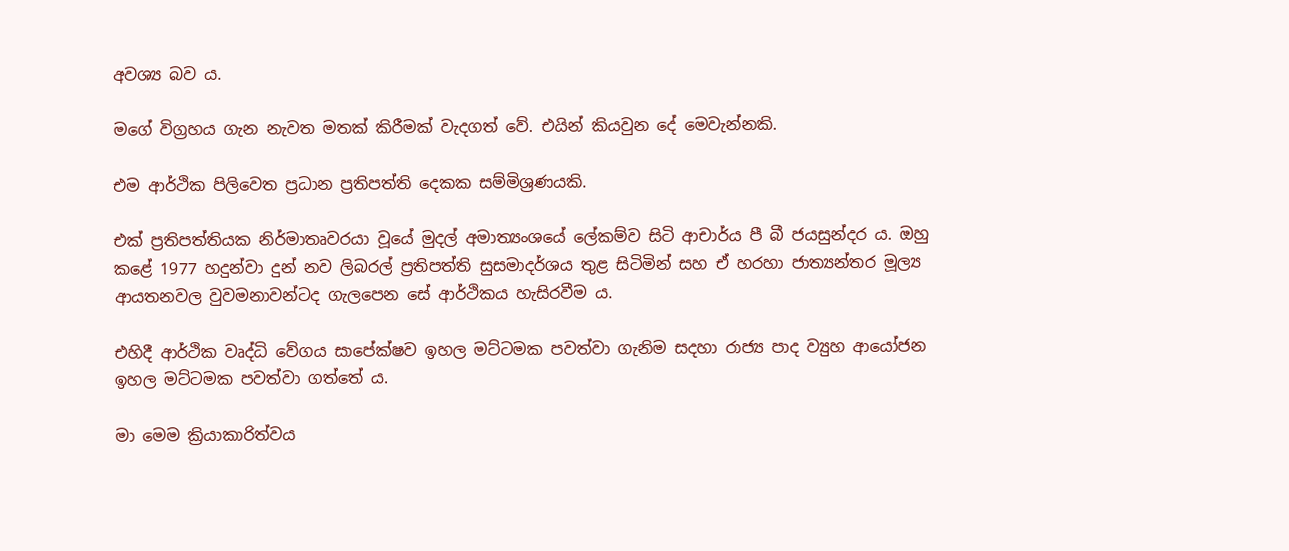අවශ්‍ය බව ය.

මගේ විග්‍රහය ගැන නැවත මතක් කිරීමක් වැදගත් වේ. එයින් කියවුන දේ මෙවැන්නකි.

එම ආර්ථික පිලිවෙත ප්‍රධාන ප්‍රතිපත්ති දෙකක සම්මිශ්‍රණයකි.

එක් ප්‍රතිපත්තියක නිර්මාතෘවරයා වූයේ මුදල් අමාත්‍යංශයේ ලේකම්ව සිටි ආචාර්ය පී බී ජයසුන්දර ය. ඔහු කළේ 1977 හදුන්වා දුන් නව ලිබරල් ප්‍රතිපත්ති සුසමාදර්ශය තුළ සිටිමින් සහ ඒ හරහා ජාත්‍යන්තර මූල්‍ය ආයතනවල වුවමනාවන්ටද ගැලපෙන සේ ආර්ථිකය හැසිරවීම ය.

එහිදී ආර්ථික වෘද්ධි වේගය සාපේක්ෂව ඉහල මට්ටමක පවත්වා ගැනිම සදහා රාජ්‍ය පාද ව්‍යුහ ආයෝජන ඉහල මට්ටමක පවත්වා ගත්තේ ය.

මා මෙම ක්‍රියාකාරිත්වය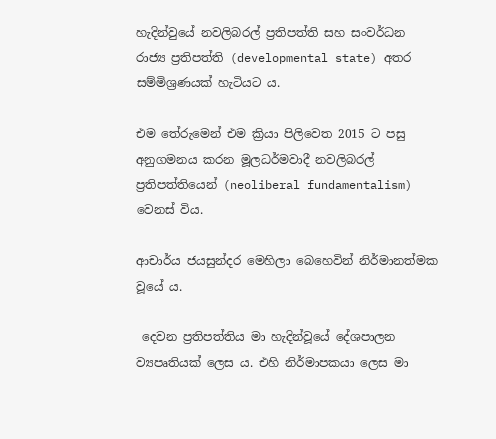හැදින්වුයේ නවලිබරල් ප්‍රතිපත්ති සහ සංවර්ධන රාජ්‍ය ප්‍රතිපත්ති (developmental state) අතර සම්මිශ්‍රණයක් හැටියට ය.

එම තේරුමෙන් එම ක්‍රියා පිලිවෙත 2015 ට පසු අනුගමනය කරන මූලධර්මවාදී නවලිබරල් ප්‍රතිපත්තියෙන් (neoliberal fundamentalism) වෙනස් විය.

ආචාර්ය ජයසුන්දර මෙහිලා බෙහෙවින් නිර්මානත්මක වූයේ ය.

 දෙවන ප්‍රතිපත්තිය මා හැදින්වූයේ දේශපාලන ව්‍යපෘතියක් ලෙස ය. එහි නිර්මාපකයා ලෙස මා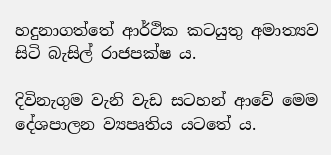හදුනාගත්තේ ආර්ථික කටයුතු අමාත්‍යව සිටි බැසිල් රාජපක්ෂ ය.

දිවිනැගුම වැනි වැඩ සටහන් ආවේ මෙම දේශපාලන ව්‍යපෘතිය යටතේ ය.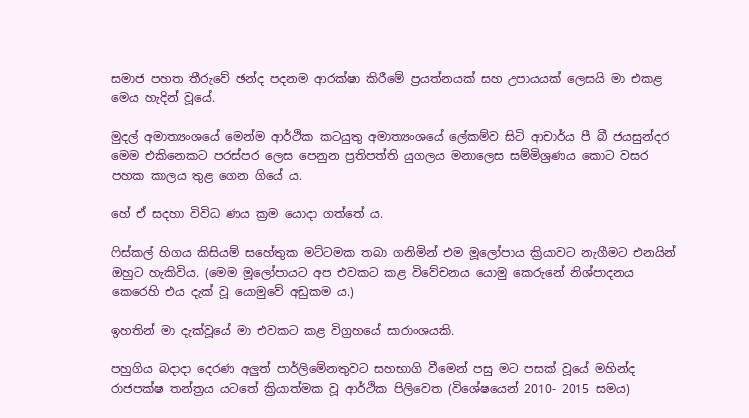සමාජ පහත තීරුවේ ඡන්ද පදනම ආරක්ෂා කිරීමේ ප්‍රයත්නයක් සහ උපායයක් ලෙසයි මා එකළ මෙය හැදින් වූයේ.

මුදල් අමාත්‍යංශයේ මෙන්ම ආර්ථික කටයුතු අමාත්‍යංශයේ ලේකම්ව සිටි ආචාර්ය පී බී ජයසුන්දර මෙම එකිනෙකට පරස්පර ලෙස පෙනුන ප්‍රතිපත්ති යුගලය මනාලෙස සම්මිශ්‍රණය කොට වසර පහක කාලය තුළ ගෙන ගියේ ය.

හේ ඒ සදහා විවිධ ණය ක්‍රම යොදා ගත්තේ ය.

ෆිස්කල් හිගය කිසියම් සහේතුක මට්ටමක තබා ගනිමින් එම මූලෝපාය ක්‍රියාවට නැගීමට එනයින් ඔහුට හැකිවිය. (මෙම මූලෝපායට අප එවකට කළ විවේචනය යොමු කෙරුනේ නිශ්පාදනය කෙරෙහි එය දැක් වූ යොමුවේ අඩුකම ය.)

ඉහතින් මා දැක්වූයේ මා එවකට කළ විග්‍රහයේ සාරාංශයකි.

පහුගිය බදාදා දෙරණ අලුත් පාර්ලිමේනතුවට සහභාගි වීමෙන් පසු මට පසක් වූයේ මහින්ද රාජපක්ෂ තන්ත්‍රය යටතේ ක්‍රියාත්මක වූ ආර්ථික පිලිවෙත (විශේෂයෙන් 2010- 2015 සමය)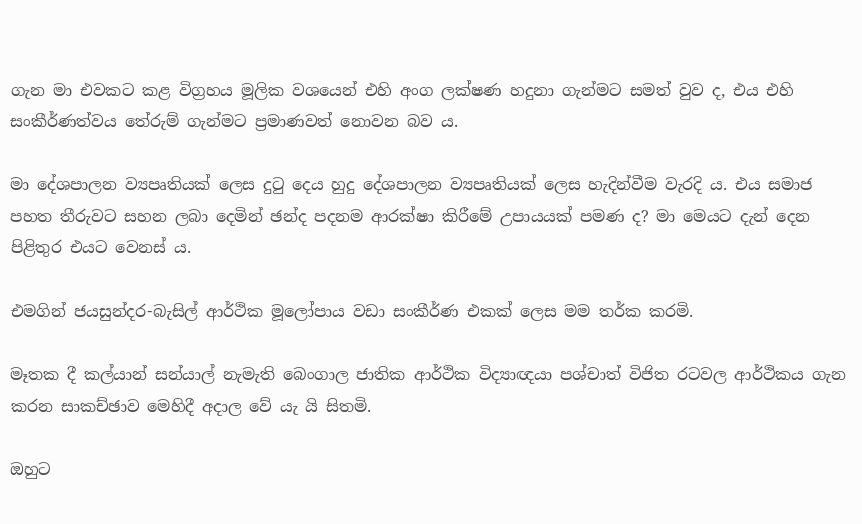ගැන මා එවකට කළ විග්‍රහය මූලික වශයෙන් එහි අංග ලක්ෂණ හදුනා ගැන්මට සමත් වුව ද, එය එහි සංකීර්ණත්වය තේරුම් ගැන්මට ප්‍රමාණවත් නොවන බව ය.

මා දේශපාලන ව්‍යපෘතියක් ලෙස දුටු දෙය හුදු දේශපාලන ව්‍යපෘතියක් ලෙස හැදින්වීම වැරදි ය. එය සමාජ පහත තීරුවට සහන ලබා දෙමින් ඡන්ද පදනම ආරක්ෂා කිරීමේ උපායයක් පමණ ද? මා මෙයට දැන් දෙන පිළිතුර එයට වෙනස් ය.

එමගින් ජයසුන්දර-බැසිල් ආර්ථික මූලෝපාය වඩා සංකීර්ණ එකක් ලෙස මම තර්ක කරමි.

මෑතක දී කල්යාන් සන්යාල් නැමැති බෙංගාල ජාතික ආර්ථික විද්‍යාඥයා පශ්චාත් විජිත රටවල ආර්ථිකය ගැන කරන සාකච්ඡාව මෙහිදී අදාල වේ යැ යි සිතමි.

ඔහුට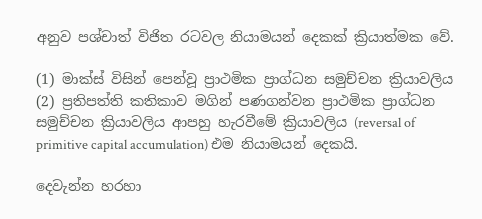අනුව පශ්චාත් විජිත රටවල නියාමයන් දෙකක් ක්‍රියාත්මක වේ.

(1) මාක්ස් විසින් පෙන්වූ ප්‍රාථමික ප්‍රාග්ධන සමුච්චන ක්‍රියාවලිය
(2) ප්‍රතිපත්ති කතිකාව මගින් පණගන්වන ප්‍රාථමික ප්‍රාග්ධන සමුච්චන ක්‍රියාවලිය ආපහු හැරවීමේ ක්‍රියාවලිය (reversal of primitive capital accumulation) එම නියාමයන් දෙකයි.

දෙවැන්න හරහා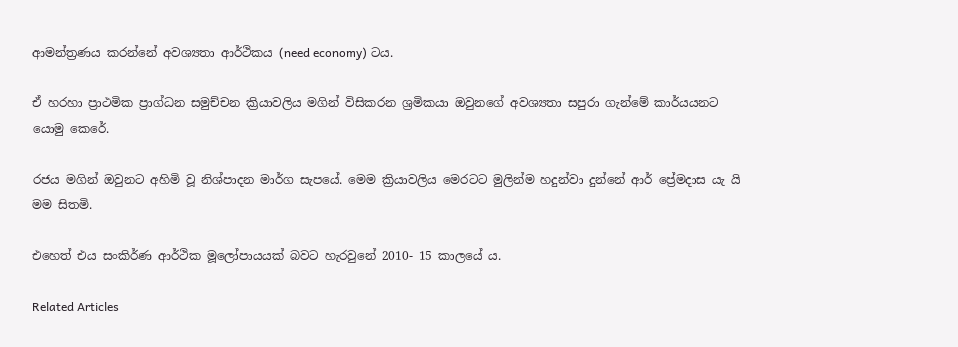ආමන්ත්‍රණය කරන්නේ අවශ්‍යතා ආර්ථිකය (need economy) ටය.

ඒ හරහා ප්‍රාථමික ප්‍රාග්ධන සමුච්චන ක්‍රියාවලිය මගින් විසිකරන ශ්‍රමිකයා ඔවුනගේ අවශ්‍යතා සපුරා ගැන්මේ කාර්යයනට යොමු කෙරේ.

රජය මගින් ඔවුනට අහිමි වූ නිශ්පාදන මාර්ග සැපයේ. මෙම ක්‍රියාවලිය මෙරටට මුලින්ම හදුන්වා දුන්නේ ආර් ප්‍රේමදාස යැ යි මම සිතමි.

එහෙත් එය සංකිර්ණ ආර්ථික මූලෝපායයක් බවට හැරවුනේ 2010- 15 කාලයේ ය.

Related Articles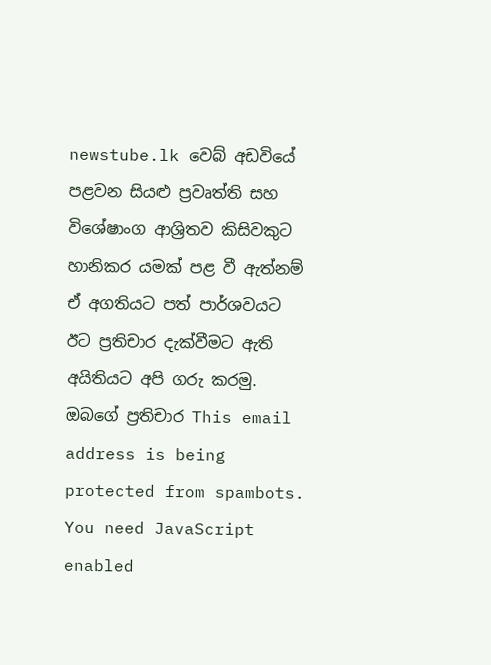newstube.lk වෙබ් අඩවියේ පළවන සියළු ප්‍රවෘත්ති සහ විශේෂාංග ආශ්‍රිතව කිසිවකුට හානිකර යමක් පළ වී ඇත්නම් ඒ අගතියට පත් පාර්ශවයට ඊට ප්‍රතිචාර දැක්වීමට ඇති අයිතියට අපි ගරු කරමු.
ඔබගේ ප්‍රතිචාර This email address is being protected from spambots. You need JavaScript enabled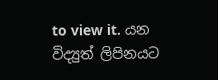to view it. යන විද්‍යුත් ලිපිනයට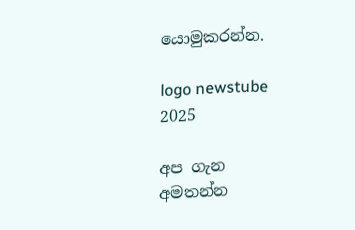යොමුකරන්න.

logo newstube 2025

අප ගැන අමතන්න